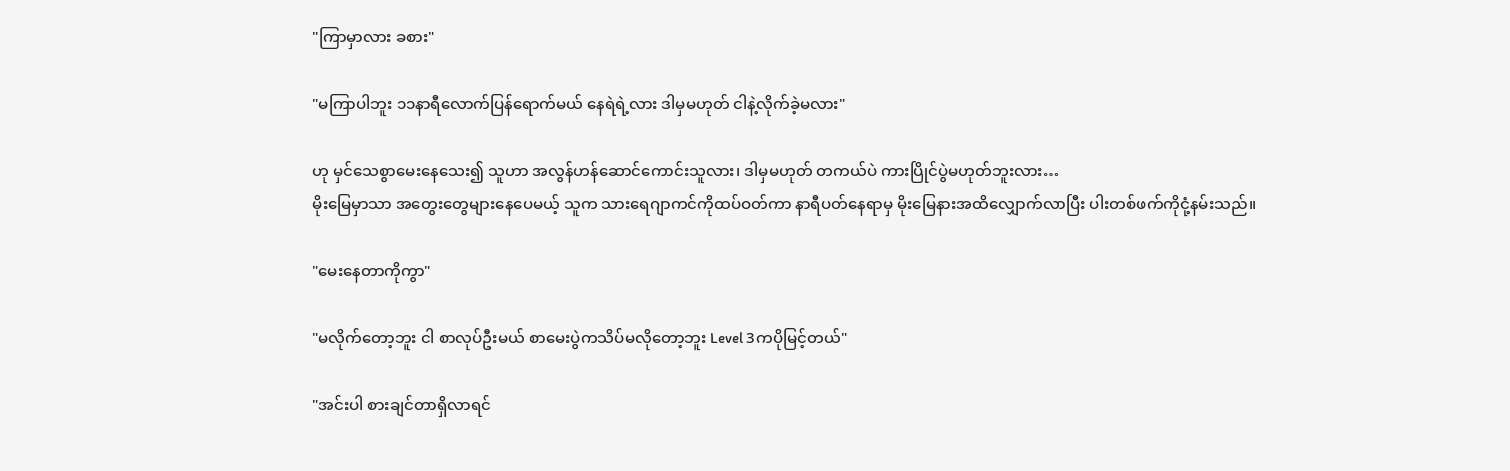"ကြာမှာလား ခစား"

"မကြာပါဘူး ၁၁နာရီလောက်ပြန်ရောက်မယ် နေရဲရဲ့လား ဒါမှမဟုတ် ငါနဲ့လိုက်ခဲ့မလား"

ဟု မှင်သေစွာမေးနေသေး၍ သူဟာ အလွန်ဟန်ဆောင်ကောင်းသူလား၊ ဒါမှမဟုတ် တကယ်ပဲ ကားပြိုင်ပွဲမဟုတ်ဘူးလား…
မိုးမြေမှာသာ အတွေးတွေများနေပေမယ့် သူက သားရေဂျာကင်ကိုထပ်ဝတ်ကာ နာရီပတ်နေရာမှ မိုးမြေနားအထိလျှောက်လာပြီး ပါးတစ်ဖက်ကိုငုံ့နမ်းသည်။

"မေးနေတာကိုကွာ"

"မလိုက်တော့ဘူး ငါ စာလုပ်ဦးမယ် စာမေးပွဲကသိပ်မလိုတော့ဘူး Level 3ကပိုမြင့်တယ်"

"အင်းပါ စားချင်တာရှိလာရင်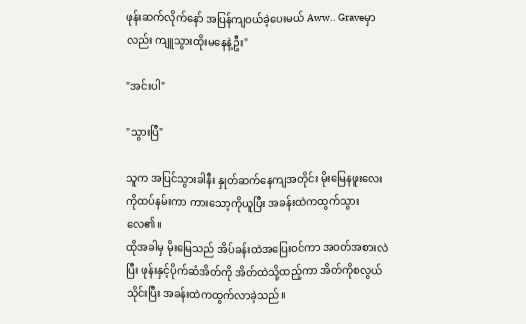ဖုန်းဆက်လိုက်နော် အပြန်ကျဝယ်ခဲ့ပေးမယ် Aww.. Graveမှာလည်း ကျူသွားထိုးမနေနဲ့ဦး"

"အင်းပါ"

"သွားပြီ"

သူက အပြင်သွားခါနီး နှုတ်ဆက်နေကျအတိုင်း မိုးမြေနဖူးလေးကိုထပ်နမ်းကာ ကားသော့ကိုယူပြီး အခန်းထဲကထွက်သွားလေ၏။
ထိုအခါမှ မိုးမြေသည် အိပ်ခန်းထဲအပြေးဝင်ကာ အဝတ်အစားလဲပြီး ဖုန်းနှင့်ပိုက်ဆံအိတ်ကို အိတ်ထဲသို့ထည့်ကာ အိတ်ကိုစလွယ်သိုင်းပြီး အခန်းထဲကထွက်လာခဲ့သည်။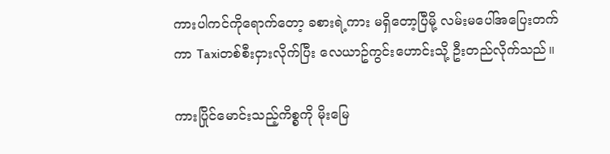ကားပါကင်ကိုရောက်တော့ ခစားရဲ့ကား မရှိတော့ပြီမို့ လမ်းမပေါ်အပြေးတက်ကာ Taxiတစ်စီးငှားလိုက်ပြီး လေယာဥ်ကွင်းဟောင်းသို့ ဦးတည်လိုက်သည်။

ကားပြိုင်မောင်းသည့်ကိစ္စကို မိုးမြေ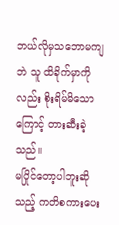ဘယ်လိုမှသဘောမကျဘဲ သူ ထိခိုက်မှာကိုလည်း စိုးရိမ်မိသောကြောင့် တားဆီးခဲ့သည်။
မပြိုင်တော့ပါဘူးဆိုသည့် ကတိစကားပေး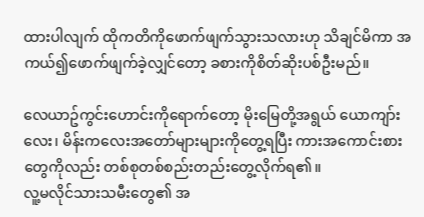ထားပါလျက် ထိုကတိကိုဖောက်ဖျက်သွားသလားဟု သိချင်မိကာ အကယ်၍ဖောက်ဖျက်ခဲ့လျှင်တော့ ခစားကိုစိတ်ဆိုးပစ်ဦးမည်။

လေယာဥ်ကွင်းဟောင်းကိုရောက်တော့ မိုးမြေတို့အရွယ် ယောကျာ်းလေး၊ မိန်းကလေးအတော်များများကိုတွေ့ရပြီး ကားအကောင်းစားတွေကိုလည်း တစ်စုတစ်စည်းတည်းတွေ့လိုက်ရ၏။
လူ့မလိုင်သားသမီးတွေ၏ အ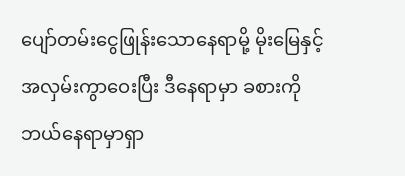ပျော်တမ်းငွေဖြုန်းသောနေရာမို့ မိုးမြေနှင့်အလှမ်းကွာဝေးပြီး ဒီနေရာမှာ ခစားကိုဘယ်နေရာမှာရှာ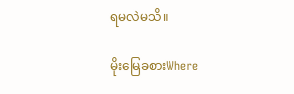ရမလဲမသိ။

မိုးမြေခစားWhere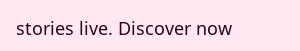stories live. Discover now